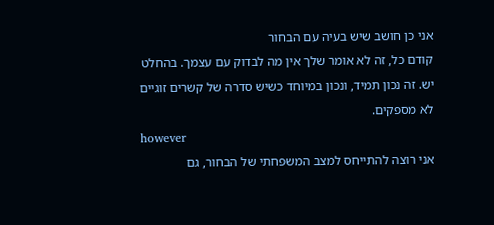אני כן חושב שיש בעיה עם הבחור
קודם כל, זה לא אומר שלך אין מה לבדוק עם עצמך. בהחלט יש. זה נכון תמיד, ונכון במיוחד כשיש סדרה של קשרים זוגיים לא מספקים.
however
אני רוצה להתייחס למצב המשפחתי של הבחור, גם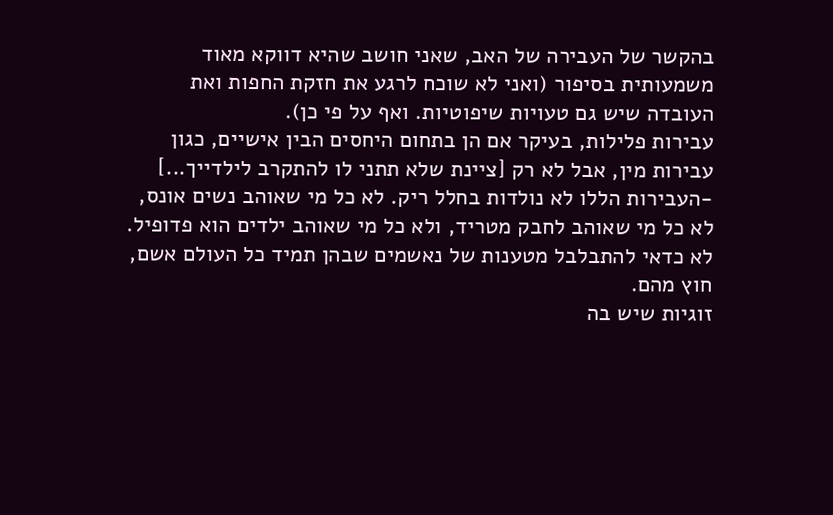בהקשר של העבירה של האב, שאני חושב שהיא דווקא מאוד משמעותית בסיפור (ואני לא שוכח לרגע את חזקת החפות ואת העובדה שיש גם טעויות שיפוטיות. ואף על פי כן).
עבירות פלילות, בעיקר אם הן בתחום היחסים הבין אישיים, כגון עבירות מין, אבל לא רק [ציינת שלא תתני לו להתקרב לילדייך...] -העבירות הללו לא נולדות בחלל ריק. לא כל מי שאוהב נשים אונס, לא כל מי שאוהב לחבק מטריד, ולא כל מי שאוהב ילדים הוא פדופיל. לא כדאי להתבלבל מטענות של נאשמים שבהן תמיד כל העולם אשם, חוץ מהם.
זוגיות שיש בה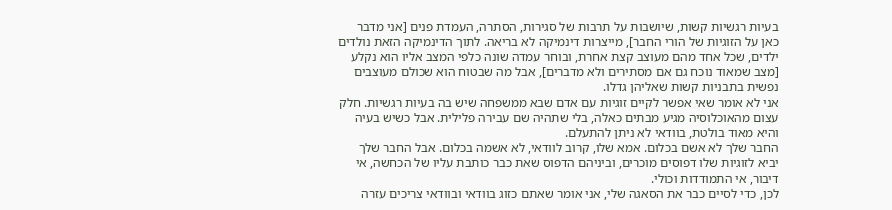בעיות רגשיות קשות, שיושבות על תרבות של סגירות, הסתרה, העמדת פנים [אני מדבר כאן על הזוגיות של הורי החבר], מייצרות דינמיקה לא בריאה. לתוך הדינמיקה הזאת נולדים ילדים, שכל אחד מהם מעוצב קצת אחרת, ובוחר עמדה שונה כלפי המצב אליו הוא נקלע [מצב שמאוד נוכח גם אם מסתירים ולא מדברים], אבל מה שבטוח הוא שכולם מעוצבים נפשית בתבניות קשות שאליהן גדלו.
אני לא אומר שאי אפשר לקיים זוגיות עם אדם שבא ממשפחה שיש בה בעיות רגשיות. חלק עצום מהאוכלוסיה מגיע מבתים כאלה, בלי שתהיה שם עבירה פלילית. אבל כשיש בעיה והיא מאוד בולטת, בוודאי לא ניתן להתעלם.
החבר שלך לא אשם בכלום. אמא שלו, קרוב לוודאי, לא אשמה בכלום. אבל החבר שלך יביא לזוגיות שלו דפוסים מוכרים, וביניהם הדפוס שאת כבר כותבת עליו של הכחשה, אי דיבור, אי התמודדות וכולי.
לכן, כדי לסיים כבר את הסאגה שלי, אני אומר שאתם כזוג בוודאי ובוודאי צריכים עזרה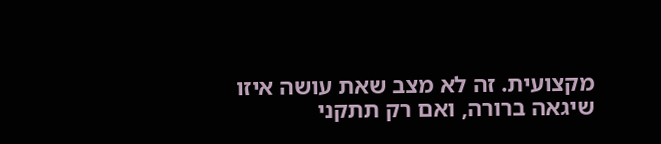מקצועית. זה לא מצב שאת עושה איזו שיגאה ברורה, ואם רק תתקני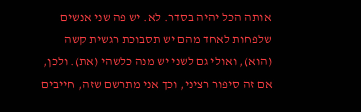אותה הכל יהיה בסדר. לא. יש פה שני אנשים שלפחות לאחד מהם יש תסבוכת רגשית קשה (הוא), ואולי גם לשני יש מנה כלשהי (את). ולכן, אם זה סיפור רציני, וכך אני מתרשם שזה, חייבים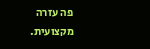פה עזרה מקצועית.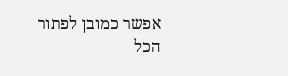אפשר כמובן לפתור הכל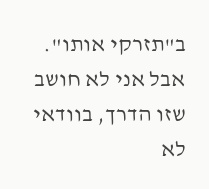ב"תזרקי אותו". אבל אני לא חושב שזו הדרך, בוודאי לא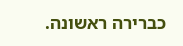כברירה ראשונה.